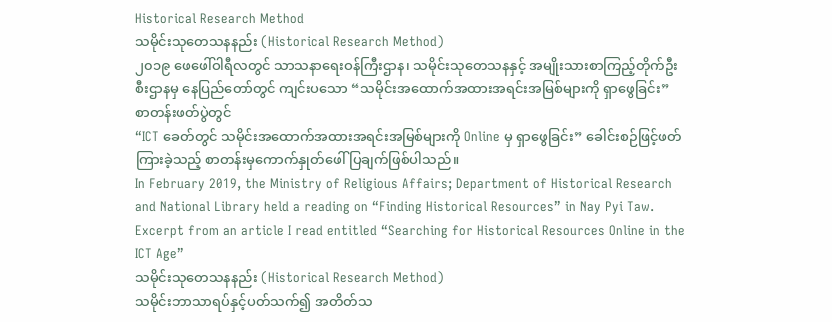Historical Research Method
သမိုင်းသုတေသနနည်း (Historical Research Method)
၂၀၁၉ ဖေဖေါ်ဝါရီလတွင် သာသနာရေးဝန်ကြီးဌာန၊ သမိုင်းသုတေသနနှင့် အမျိုးသားစာကြည့်တိုက်ဦးစီးဌာနမှ နေပြည်တော်တွင် ကျင်းပသော “သမိုင်းအထောက်အထားအရင်းအမြစ်များကို ရှာဖွေခြင်း” စာတန်းဖတ်ပွဲတွင်
“ICT ခေတ်တွင် သမိုင်းအထောက်အထားအရင်းအမြစ်များကို Online မှ ရှာဖွေခြင်း” ခေါင်းစဉ်ဖြင့်ဖတ်ကြားခဲ့သည့် စာတန်းမှကောက်နှုတ်ဖေါ်ပြချက်ဖြစ်ပါသည်။
In February 2019, the Ministry of Religious Affairs; Department of Historical Research and National Library held a reading on “Finding Historical Resources” in Nay Pyi Taw.
Excerpt from an article I read entitled “Searching for Historical Resources Online in the ICT Age”
သမိုင်းသုတေသနနည်း (Historical Research Method)
သမိုင်းဘာသာရပ်နှင့်ပတ်သက်၍ အတိတ်သ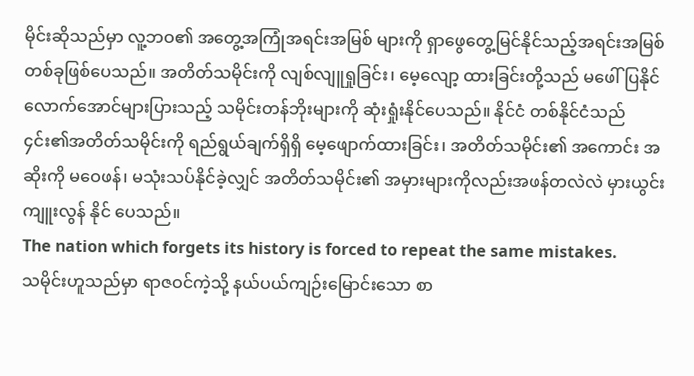မိုင်းဆိုသည်မှာ လူ့ဘဝ၏ အတွေ့အကြုံအရင်းအမြစ် များကို ရှာဖွေတွေ့မြင်နိုင်သည့်အရင်းအမြစ်တစ်ခုဖြစ်ပေသည်။ အတိတ်သမိုင်းကို လျစ်လျူရှုခြင်း၊ မေ့လျော့ ထားခြင်းတို့သည် မဖေါ်ပြနိုင်လောက်အောင်များပြားသည့် သမိုင်းတန်ဘိုးများကို ဆုံးရှုံးနိုင်ပေသည်။ နိုင်ငံ တစ်နိုင်ငံသည် ၄င်း၏အတိတ်သမိုင်းကို ရည်ရွယ်ချက်ရှိရှိ မေ့ဖျောက်ထားခြင်း၊ အတိတ်သမိုင်း၏ အကောင်း အဆိုးကို မဝေဖန်၊ မသုံးသပ်နိုင်ခဲ့လျှင် အတိတ်သမိုင်း၏ အမှားများကိုလည်းအဖန်တလဲလဲ မှားယွင်း ကျူးလွန် နိုင် ပေသည်။
The nation which forgets its history is forced to repeat the same mistakes.
သမိုင်းဟူသည်မှာ ရာဇဝင်ကဲ့သို့ နယ်ပယ်ကျဉ်းမြောင်းသော စာ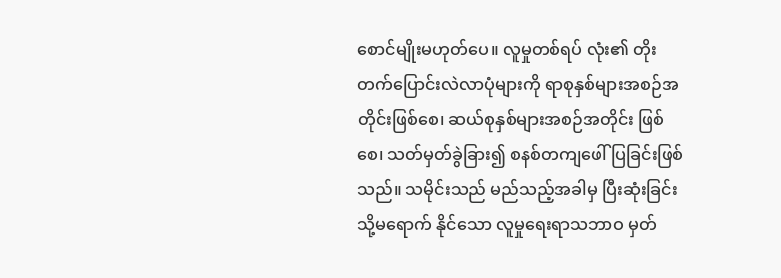စောင်မျိုးမဟုတ်ပေ။ လူမှုတစ်ရပ် လုံး၏ တိုးတက်ပြောင်းလဲလာပုံများကို ရာစုနှစ်များအစဉ်အတိုင်းဖြစ်စေ၊ ဆယ်စုနှစ်များအစဉ်အတိုင်း ဖြစ်စေ၊ သတ်မှတ်ခွဲခြား၍ စနစ်တကျဖေါ်ပြခြင်းဖြစ်သည်။ သမိုင်းသည် မည်သည့်အခါမှ ပြီးဆုံးခြင်းသို့မရောက် နိုင်သော လူမှုရေးရာသဘာဝ မှတ်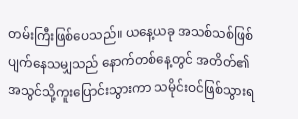တမ်းကြီးဖြစ်ပေသည်။ ယနေ့ယခု အသစ်သစ်ဖြစ်ပျက်နေသမျှသည် နောက်တစ်နေ့တွင် အတိတ်၏ အသွင်သို့ကူးပြောင်းသွားကာ သမိုင်းဝင်ဖြစ်သွားရ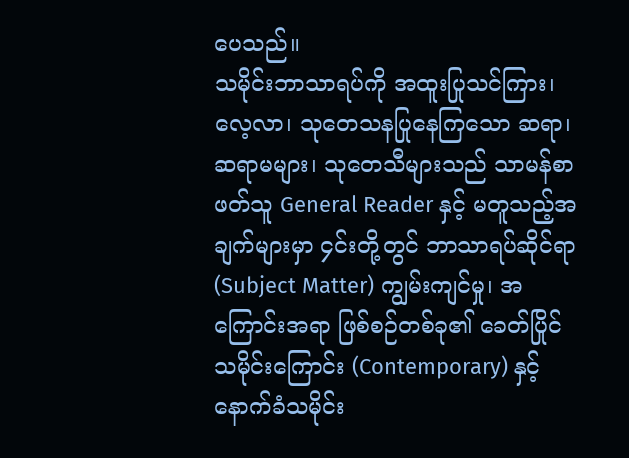ပေသည်။
သမိုင်းဘာသာရပ်ကို အထူးပြုသင်ကြား၊ လေ့လာ၊ သုတေသနပြုနေကြသော ဆရာ၊ ဆရာမများ၊ သုတေသီများသည် သာမန်စာဖတ်သူ General Reader နှင့် မတူသည့်အချက်များမှာ ၄င်းတို့တွင် ဘာသာရပ်ဆိုင်ရာ (Subject Matter) ကျွမ်းကျင်မှု၊ အကြောင်းအရာ ဖြစ်စဉ်တစ်ခု၏ ခေတ်ပြိုင် သမိုင်းကြောင်း (Contemporary) နှင့် နောက်ခံသမိုင်း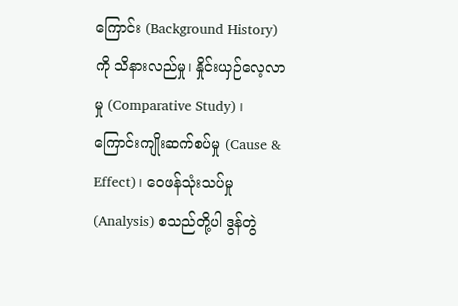ကြောင်း (Background History) ကို သိနားလည်မှု၊ နှိုင်းယှဉ်လေ့လာမှု (Comparative Study) ၊ ကြောင်းကျိုးဆက်စပ်မှု (Cause & Effect)၊ ဝေဖန်သုံးသပ်မှု (Analysis) စသည်တို့ပါ ဒွန်တွဲ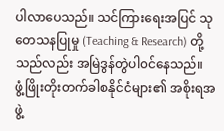ပါလာပေသည်။ သင်ကြားရေးအပြင် သုတေသနပြုမှု (Teaching & Research) တို့သည်လည်း အမြဲဒွန်တွဲပါ၀င်နေသည်။
ဖွံ့ဖြိုးတိုးတက်ခါစနိုင်ငံများ၏ အစိုးရအဖွဲ့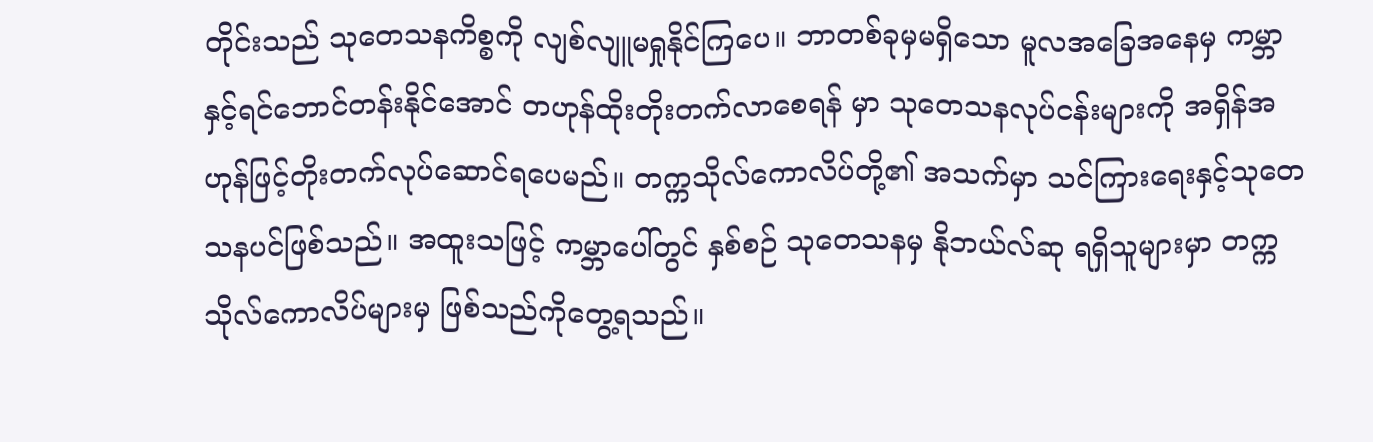တိုင်းသည် သုတေသနကိစ္စကို လျစ်လျူမရှုနိုင်ကြပေ။ ဘာတစ်ခုမှမရှိသော မူလအခြေအနေမှ ကမ္ဘာနှင့်ရင်ဘောင်တန်းနိုင်အောင် တဟုန်ထိုးတိုးတက်လာစေရန် မှာ သုတေသနလုပ်ငန်းများကို အရှိန်အဟုန်ဖြင့်တိုးတက်လုပ်ဆောင်ရပေမည်။ တက္ကသိုလ်ကောလိပ်တို့၏ အသက်မှာ သင်ကြားရေးနှင့်သုတေသနပင်ဖြစ်သည်။ အထူးသဖြင့် ကမ္ဘာပေါ်တွင် နှစ်စဉ် သုတေသနမှ နိုဘယ်လ်ဆု ရရှိသူများမှာ တက္ကသိုလ်ကောလိပ်များမှ ဖြစ်သည်ကိုတွေ့ရသည်။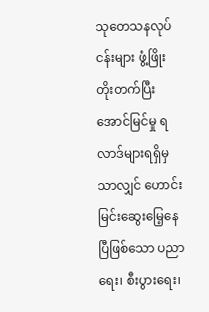သုတေသနလုပ်ငန်းများ ဖွံ့ဖြိုးတိုးတက်ပြီးအောင်မြင်မှု ရလာဒ်များရရှိမှသာလျှင် ဟောင်းမြင်းဆွေးမြေ့နေပြီဖြစ်သော ပညာရေး၊ စီးပွားရေး၊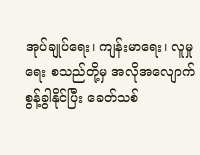အုပ်ချုပ်ရေး၊ ကျန်းမာရေး၊ လူမှုရေး စသည်တို့မှ အလိုအလျောက်စွန့်ခွါနိုင်ပြီး ခေတ်သစ်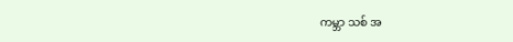ကမ္ဘာ သစ် အ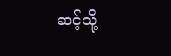ဆင့်သို့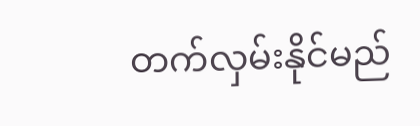တက်လှမ်းနိုင်မည်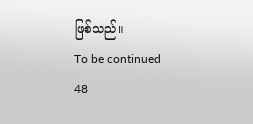ဖြစ်သည်။
To be continued
48